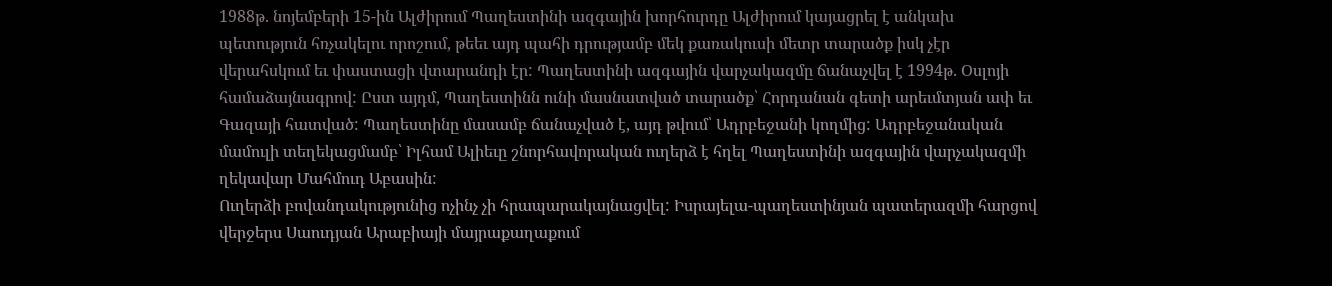1988թ. նոյեմբերի 15-ին Ալժիրում Պաղեստինի ազգային խորհուրդը Ալժիրում կայացրել է անկախ պետություն հռչակելու որոշում, թեեւ այդ պահի դրությամբ մեկ քառակուսի մետր տարածք իսկ չէր վերահսկում եւ փաստացի վտարանդի էր: Պաղեստինի ազգային վարչակազմը ճանաչվել է 1994թ. Օսլոյի համաձայնագրով: Ըստ այդմ, Պաղեստինն ունի մասնատված տարածք՝ Հորդանան գետի արեւմտյան ափ եւ Գազայի հատված: Պաղեստինը մասամբ ճանաչված է, այդ թվում՝ Ադրբեջանի կողմից: Ադրբեջանական մամուլի տեղեկացմամբ՝ Իլհամ Ալիեւը շնորհավորական ուղերձ է հղել Պաղեստինի ազգային վարչակազմի ղեկավար Մահմուդ Աբասին:
Ուղերձի բովանդակությունից ոչինչ չի հրապարակայնացվել: Իսրայելա-պաղեստինյան պատերազմի հարցով վերջերս Սաուդյան Արաբիայի մայրաքաղաքում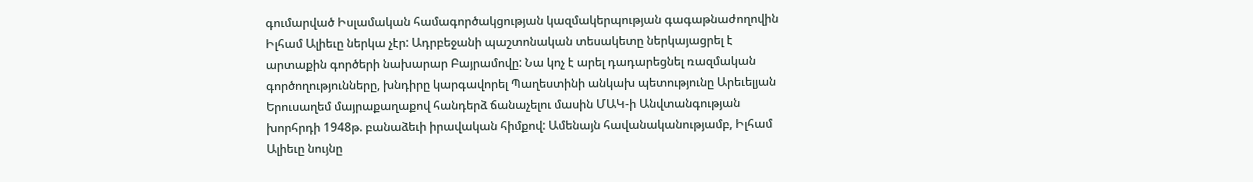գումարված Իսլամական համագործակցության կազմակերպության գագաթնաժողովին Իլհամ Ալիեւը ներկա չէր: Ադրբեջանի պաշտոնական տեսակետը ներկայացրել է արտաքին գործերի նախարար Բայրամովը: Նա կոչ է արել դադարեցնել ռազմական գործողությունները, խնդիրը կարգավորել Պաղեստինի անկախ պետությունը Արեւելյան Երուսաղեմ մայրաքաղաքով հանդերձ ճանաչելու մասին ՄԱԿ-ի Անվտանգության խորհրդի 1948թ. բանաձեւի իրավական հիմքով: Ամենայն հավանականությամբ, Իլհամ Ալիեւը նույնը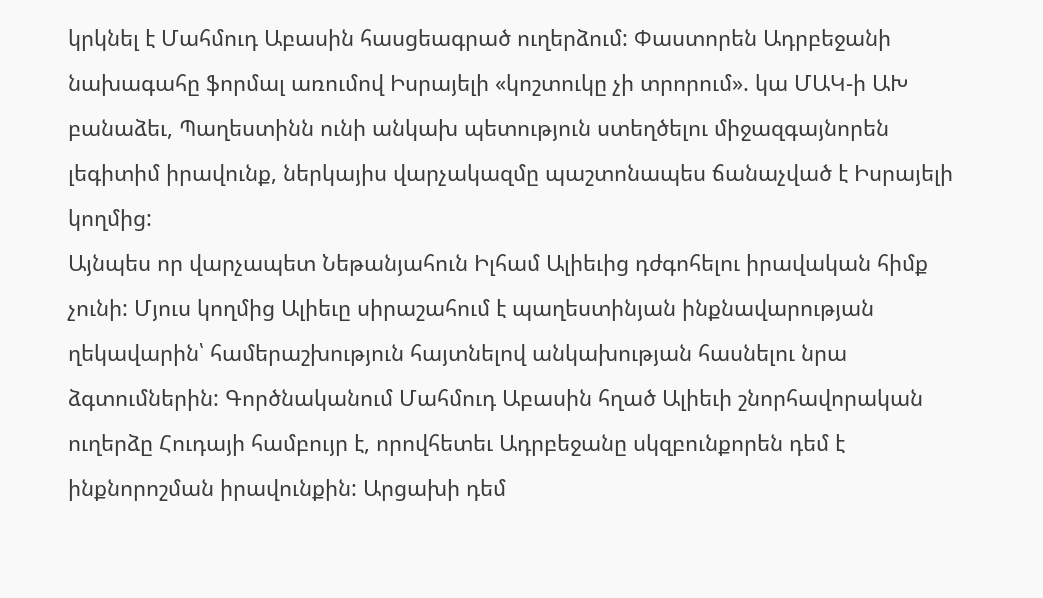կրկնել է Մահմուդ Աբասին հասցեագրած ուղերձում: Փաստորեն Ադրբեջանի նախագահը ֆորմալ առումով Իսրայելի «կոշտուկը չի տրորում». կա ՄԱԿ-ի ԱԽ բանաձեւ, Պաղեստինն ունի անկախ պետություն ստեղծելու միջազգայնորեն լեգիտիմ իրավունք, ներկայիս վարչակազմը պաշտոնապես ճանաչված է Իսրայելի կողմից:
Այնպես որ վարչապետ Նեթանյահուն Իլհամ Ալիեւից դժգոհելու իրավական հիմք չունի: Մյուս կողմից Ալիեւը սիրաշահում է պաղեստինյան ինքնավարության ղեկավարին՝ համերաշխություն հայտնելով անկախության հասնելու նրա ձգտումներին: Գործնականում Մահմուդ Աբասին հղած Ալիեւի շնորհավորական ուղերձը Հուդայի համբույր է, որովհետեւ Ադրբեջանը սկզբունքորեն դեմ է ինքնորոշման իրավունքին: Արցախի դեմ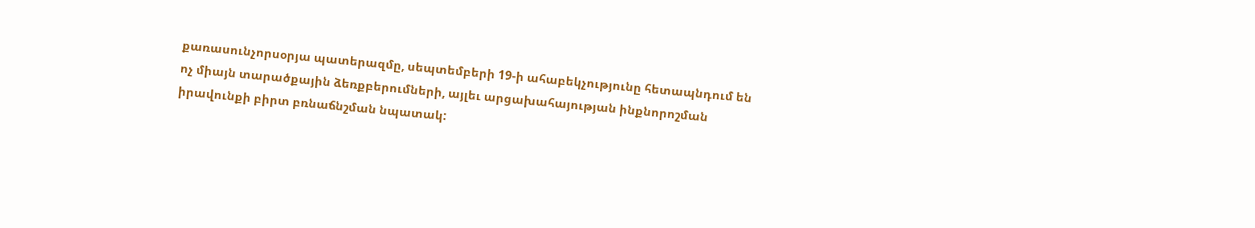քառասունչորսօրյա պատերազմը, սեպտեմբերի 19-ի ահաբեկչությունը հետապնդում են ոչ միայն տարածքային ձեռքբերումների, այլեւ արցախահայության ինքնորոշման իրավունքի բիրտ բռնաճնշման նպատակ: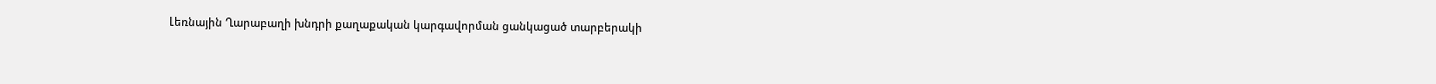Լեռնային Ղարաբաղի խնդրի քաղաքական կարգավորման ցանկացած տարբերակի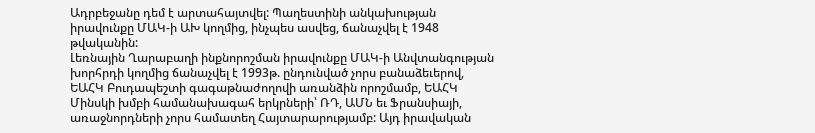Ադրբեջանը դեմ է արտահայտվել: Պաղեստինի անկախության իրավունքը ՄԱԿ-ի ԱԽ կողմից, ինչպես ասվեց, ճանաչվել է 1948 թվականին:
Լեռնային Ղարաբաղի ինքնորոշման իրավունքը ՄԱԿ-ի Անվտանգության խորհրդի կողմից ճանաչվել է 1993թ. ընդունված չորս բանաձեւերով, ԵԱՀԿ Բուդապեշտի գագաթնաժողովի առանձին որոշմամբ, ԵԱՀԿ Մինսկի խմբի համանախագահ երկրների՝ ՌԴ, ԱՄՆ եւ Ֆրանսիայի, առաջնորդների չորս համատեղ Հայտարարությամբ: Այդ իրավական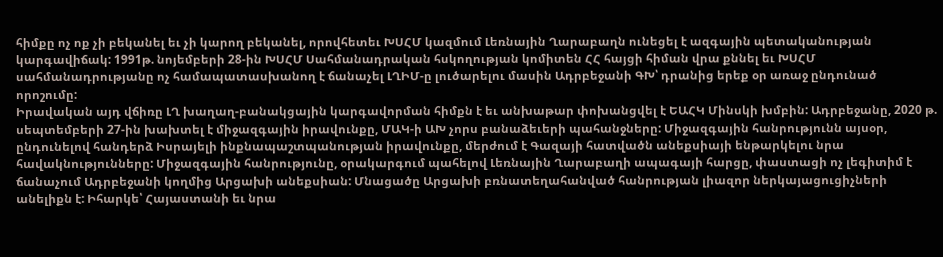հիմքը ոչ ոք չի բեկանել եւ չի կարող բեկանել, որովհետեւ ԽՍՀՄ կազմում Լեռնային Ղարաբաղն ունեցել է ազգային պետականության կարգավիճակ: 1991թ. նոյեմբերի 28-ին ԽՍՀՄ Սահմանադրական հսկողության կոմիտեն ՀՀ հայցի հիման վրա քննել եւ ԽՍՀՄ սահմանադրությանը ոչ համապատասխանող է ճանաչել ԼՂԻՄ-ը լուծարելու մասին Ադրբեջանի ԳԽ՝ դրանից երեք օր առաջ ընդունած որոշումը:
Իրավական այդ վճիռը ԼՂ խաղաղ-բանակցային կարգավորման հիմքն է եւ անխաթար փոխանցվել է ԵԱՀԿ Մինսկի խմբին: Ադրբեջանը, 2020 թ. սեպտեմբերի 27-ին խախտել է միջազգային իրավունքը, ՄԱԿ-ի ԱԽ չորս բանաձեւերի պահանջները: Միջազգային հանրությունն այսօր, ընդունելով հանդերձ Իսրայելի ինքնապաշտպանության իրավունքը, մերժում է Գազայի հատվածն անեքսիայի ենթարկելու նրա հավակնությունները: Միջազգային հանրությունը, օրակարգում պահելով Լեռնային Ղարաբաղի ապագայի հարցը, փաստացի ոչ լեգիտիմ է ճանաչում Ադրբեջանի կողմից Արցախի անեքսիան: Մնացածը Արցախի բռնատեղահանված հանրության լիազոր ներկայացուցիչների անելիքն է: Իհարկե՝ Հայաստանի եւ նրա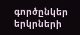գործընկեր երկրների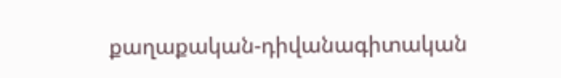քաղաքական-դիվանագիտական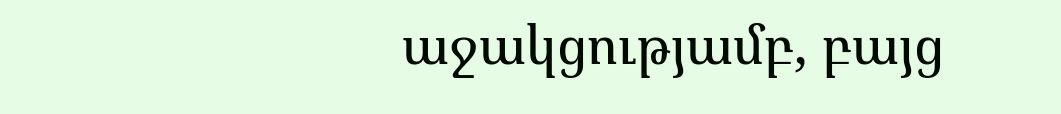աջակցությամբ, բայց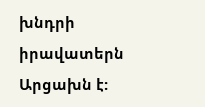խնդրի իրավատերն Արցախն է: